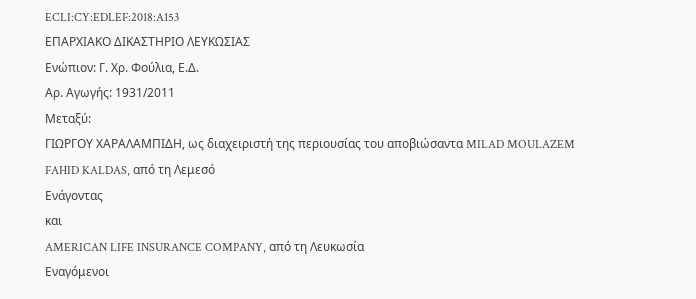ECLI:CY:EDLEF:2018:A153
ΕΠΑΡΧΙΑΚΟ ΔΙΚΑΣΤΗΡΙΟ ΛΕΥΚΩΣΙΑΣ
Ενώπιον: Γ. Χρ. Φούλια, Ε.Δ.
Αρ. Αγωγής: 1931/2011
Μεταξύ:
ΓΙΩΡΓΟΥ ΧΑΡΑΛΑΜΠΙΔΗ, ως διαχειριστή της περιουσίας του αποβιώσαντα MILAD MOULAZEM FAHID KALDAS, από τη Λεμεσό
Ενάγοντας
και
AMERICAN LIFE INSURANCE COMPANY, από τη Λευκωσία
Εναγόμενοι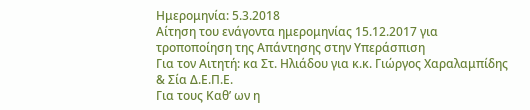Ημερομηνία: 5.3.2018
Αίτηση του ενάγοντα ημερομηνίας 15.12.2017 για τροποποίηση της Απάντησης στην Υπεράσπιση
Για τον Αιτητή: κα Στ. Ηλιάδου για κ.κ. Γιώργος Χαραλαμπίδης & Σία Δ.Ε.Π.Ε.
Για τους Καθ’ ων η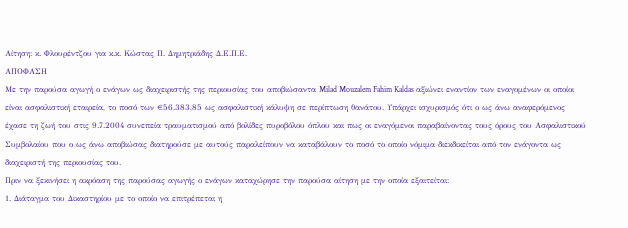Αίτηση: κ. Φλουρέντζου για κ.κ. Κώστας Π. Δημητριάδης Δ.Ε.Π.Ε.
ΑΠΟΦΑΣΗ
Με την παρούσα αγωγή ο ενάγων ως διαχειριστής της περιουσίας του αποβιώσαντα Milad Mouzalem Fahim Kaldas αξιώνει εναντίον των εναγομένων οι οποίοι είναι ασφαλιστική εταιρεία, το ποσό των €56.383,85 ως ασφαλιστική κάλυψη σε περίπτωση θανάτου. Υπάρχει ισχυρισμός ότι ο ως άνω αναφερόμενος έχασε τη ζωή του στις 9.7.2004 συνεπεία τραυματισμού από βολίδες πυροβόλου όπλου και πως οι εναγόμενοι παραβαίνοντας τους όρους του Ασφαλιστικού Συμβολαίου που ο ως άνω αποβιώσας διατηρούσε με αυτούς παραλείπουν να καταβάλουν το ποσό το οποίο νόμιμα διεκδικείται από τον ενάγοντα ως διαχειριστή της περιουσίας του.
Πριν να ξεκινήσει η ακρόαση της παρούσας αγωγής ο ενάγων καταχώρησε την παρούσα αίτηση με την οποία εξαιτείται:
1. Διάταγμα του Δικαστηρίου με το οποίο να επιτρέπεται η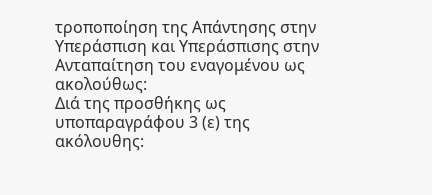τροποποίηση της Απάντησης στην Υπεράσπιση και Υπεράσπισης στην Ανταπαίτηση του εναγομένου ως ακολούθως:
Διά της προσθήκης ως υποπαραγράφου 3 (ε) της ακόλουθης: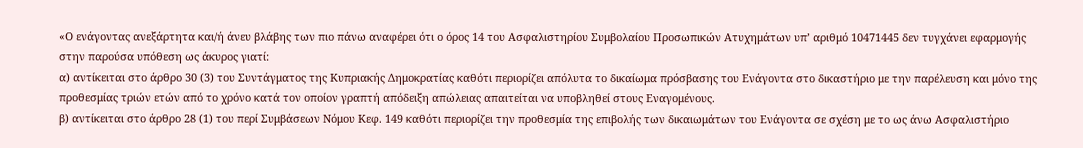«Ο ενάγοντας ανεξάρτητα και/ή άνευ βλάβης των πιο πάνω αναφέρει ότι ο όρος 14 του Ασφαλιστηρίου Συμβολαίου Προσωπικών Ατυχημάτων υπ’ αριθμό 10471445 δεν τυγχάνει εφαρμογής στην παρούσα υπόθεση ως άκυρος γιατί:
α) αντίκειται στο άρθρο 30 (3) του Συντάγματος της Κυπριακής Δημοκρατίας καθότι περιορίζει απόλυτα το δικαίωμα πρόσβασης του Ενάγοντα στο δικαστήριο με την παρέλευση και μόνο της προθεσμίας τριών ετών από το χρόνο κατά τον οποίον γραπτή απόδειξη απώλειας απαιτείται να υποβληθεί στους Εναγομένους.
β) αντίκειται στο άρθρο 28 (1) του περί Συμβάσεων Νόμου Κεφ. 149 καθότι περιορίζει την προθεσμία της επιβολής των δικαιωμάτων του Ενάγοντα σε σχέση με το ως άνω Ασφαλιστήριο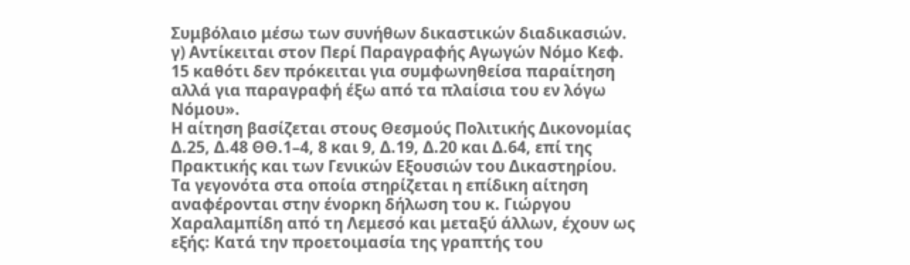Συμβόλαιο μέσω των συνήθων δικαστικών διαδικασιών.
γ) Αντίκειται στον Περί Παραγραφής Αγωγών Νόμο Κεφ. 15 καθότι δεν πρόκειται για συμφωνηθείσα παραίτηση αλλά για παραγραφή έξω από τα πλαίσια του εν λόγω Νόμου».
Η αίτηση βασίζεται στους Θεσμούς Πολιτικής Δικονομίας Δ.25, Δ.48 ΘΘ.1–4, 8 και 9, Δ.19, Δ.20 και Δ.64, επί της Πρακτικής και των Γενικών Εξουσιών του Δικαστηρίου.
Τα γεγονότα στα οποία στηρίζεται η επίδικη αίτηση αναφέρονται στην ένορκη δήλωση του κ. Γιώργου Χαραλαμπίδη από τη Λεμεσό και μεταξύ άλλων, έχουν ως εξής: Κατά την προετοιμασία της γραπτής του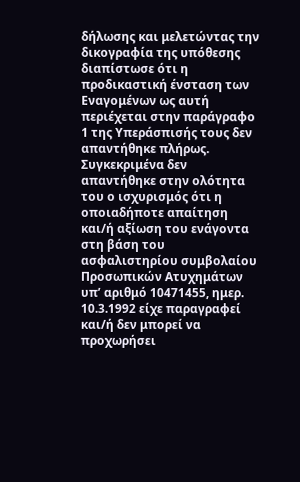δήλωσης και μελετώντας την δικογραφία της υπόθεσης διαπίστωσε ότι η προδικαστική ένσταση των Εναγομένων ως αυτή περιέχεται στην παράγραφο 1 της Υπεράσπισής τους δεν απαντήθηκε πλήρως. Συγκεκριμένα δεν απαντήθηκε στην ολότητα του ο ισχυρισμός ότι η οποιαδήποτε απαίτηση και/ή αξίωση του ενάγοντα στη βάση του ασφαλιστηρίου συμβολαίου Προσωπικών Ατυχημάτων υπ’ αριθμό 10471455, ημερ. 10.3.1992 είχε παραγραφεί και/ή δεν μπορεί να προχωρήσει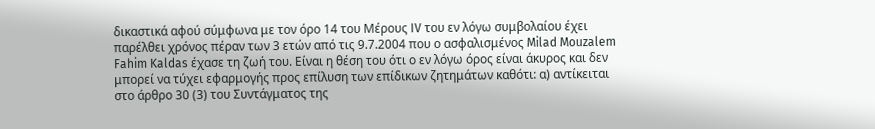δικαστικά αφού σύμφωνα με τον όρο 14 του Μέρους IV του εν λόγω συμβολαίου έχει παρέλθει χρόνος πέραν των 3 ετών από τις 9.7.2004 που ο ασφαλισμένος Milad Mouzalem Fahim Kaldas έχασε τη ζωή του. Είναι η θέση του ότι ο εν λόγω όρος είναι άκυρος και δεν μπορεί να τύχει εφαρμογής προς επίλυση των επίδικων ζητημάτων καθότι: α) αντίκειται στο άρθρο 30 (3) του Συντάγματος της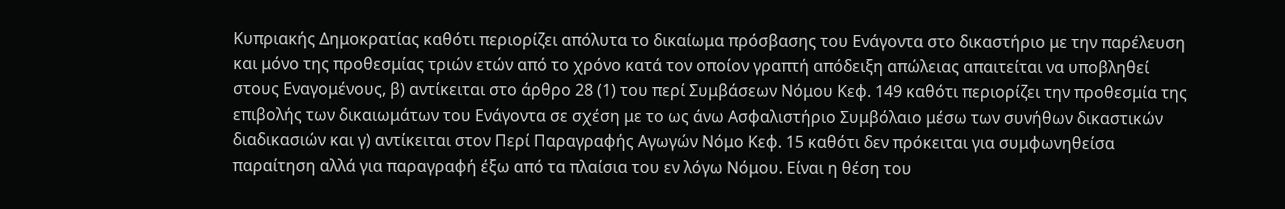Κυπριακής Δημοκρατίας καθότι περιορίζει απόλυτα το δικαίωμα πρόσβασης του Ενάγοντα στο δικαστήριο με την παρέλευση και μόνο της προθεσμίας τριών ετών από το χρόνο κατά τον οποίον γραπτή απόδειξη απώλειας απαιτείται να υποβληθεί στους Εναγομένους, β) αντίκειται στο άρθρο 28 (1) του περί Συμβάσεων Νόμου Κεφ. 149 καθότι περιορίζει την προθεσμία της επιβολής των δικαιωμάτων του Ενάγοντα σε σχέση με το ως άνω Ασφαλιστήριο Συμβόλαιο μέσω των συνήθων δικαστικών διαδικασιών και γ) αντίκειται στον Περί Παραγραφής Αγωγών Νόμο Κεφ. 15 καθότι δεν πρόκειται για συμφωνηθείσα παραίτηση αλλά για παραγραφή έξω από τα πλαίσια του εν λόγω Νόμου. Είναι η θέση του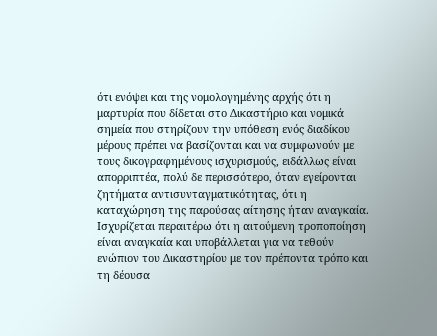ότι ενόψει και της νομολογημένης αρχής ότι η μαρτυρία που δίδεται στο Δικαστήριο και νομικά σημεία που στηρίζουν την υπόθεση ενός διαδίκου μέρους πρέπει να βασίζονται και να συμφωνούν με τους δικογραφημένους ισχυρισμούς, ειδάλλως είναι απορριπτέα, πολύ δε περισσότερο, όταν εγείρονται ζητήματα αντισυνταγματικότητας, ότι η καταχώρηση της παρούσας αίτησης ήταν αναγκαία. Ισχυρίζεται περαιτέρω ότι η αιτούμενη τροποποίηση είναι αναγκαία και υποβάλλεται για να τεθούν ενώπιον του Δικαστηρίου με τον πρέποντα τρόπο και τη δέουσα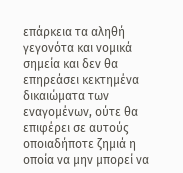επάρκεια τα αληθή γεγονότα και νομικά σημεία και δεν θα επηρεάσει κεκτημένα δικαιώματα των εναγομένων, ούτε θα επιφέρει σε αυτούς οποιαδήποτε ζημιά η οποία να μην μπορεί να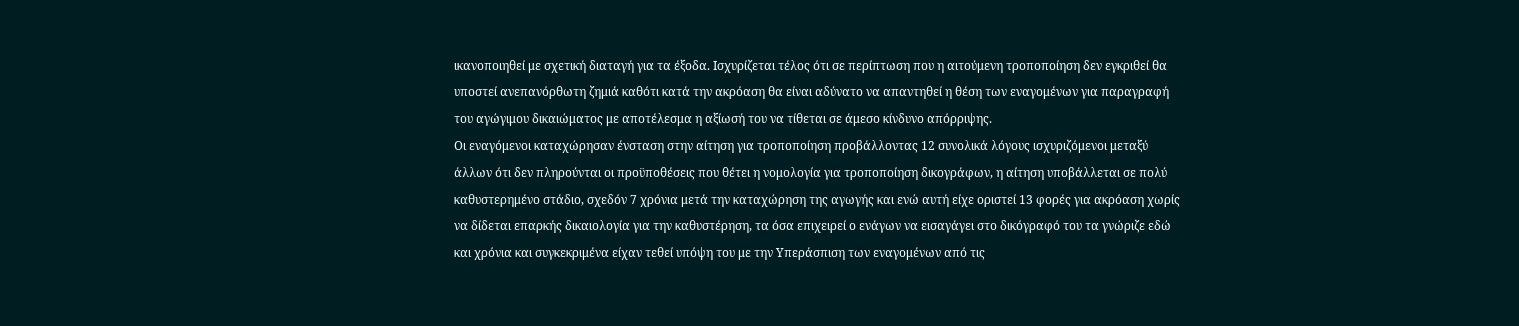ικανοποιηθεί με σχετική διαταγή για τα έξοδα. Ισχυρίζεται τέλος ότι σε περίπτωση που η αιτούμενη τροποποίηση δεν εγκριθεί θα υποστεί ανεπανόρθωτη ζημιά καθότι κατά την ακρόαση θα είναι αδύνατο να απαντηθεί η θέση των εναγομένων για παραγραφή του αγώγιμου δικαιώματος με αποτέλεσμα η αξίωσή του να τίθεται σε άμεσο κίνδυνο απόρριψης.
Οι εναγόμενοι καταχώρησαν ένσταση στην αίτηση για τροποποίηση προβάλλοντας 12 συνολικά λόγους ισχυριζόμενοι μεταξύ άλλων ότι δεν πληρούνται οι προϋποθέσεις που θέτει η νομολογία για τροποποίηση δικογράφων, η αίτηση υποβάλλεται σε πολύ καθυστερημένο στάδιο, σχεδόν 7 χρόνια μετά την καταχώρηση της αγωγής και ενώ αυτή είχε οριστεί 13 φορές για ακρόαση χωρίς να δίδεται επαρκής δικαιολογία για την καθυστέρηση, τα όσα επιχειρεί ο ενάγων να εισαγάγει στο δικόγραφό του τα γνώριζε εδώ και χρόνια και συγκεκριμένα είχαν τεθεί υπόψη του με την Υπεράσπιση των εναγομένων από τις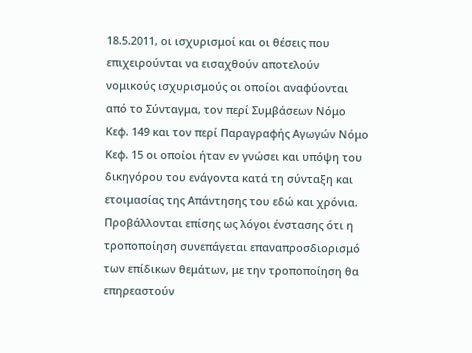18.5.2011, οι ισχυρισμοί και οι θέσεις που επιχειρούνται να εισαχθούν αποτελούν νομικούς ισχυρισμούς οι οποίοι αναφύονται από το Σύνταγμα, τον περί Συμβάσεων Νόμο Κεφ. 149 και τον περί Παραγραφής Αγωγών Νόμο Κεφ. 15 οι οποίοι ήταν εν γνώσει και υπόψη του δικηγόρου του ενάγοντα κατά τη σύνταξη και ετοιμασίας της Απάντησης του εδώ και χρόνια. Προβάλλονται επίσης ως λόγοι ένστασης ότι η τροποποίηση συνεπάγεται επαναπροσδιορισμό των επίδικων θεμάτων, με την τροποποίηση θα επηρεαστούν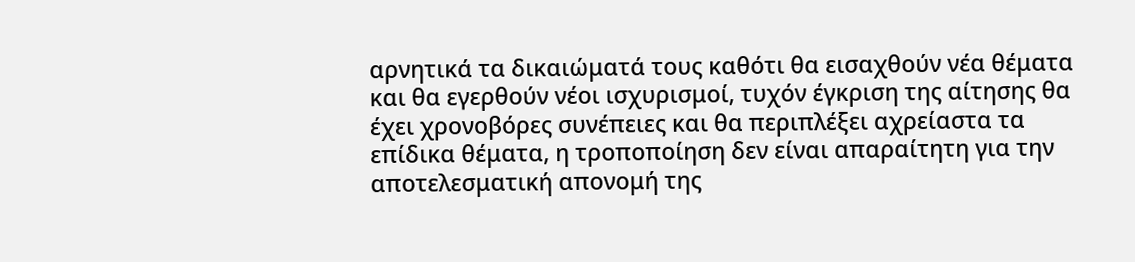αρνητικά τα δικαιώματά τους καθότι θα εισαχθούν νέα θέματα και θα εγερθούν νέοι ισχυρισμοί, τυχόν έγκριση της αίτησης θα έχει χρονοβόρες συνέπειες και θα περιπλέξει αχρείαστα τα επίδικα θέματα, η τροποποίηση δεν είναι απαραίτητη για την αποτελεσματική απονομή της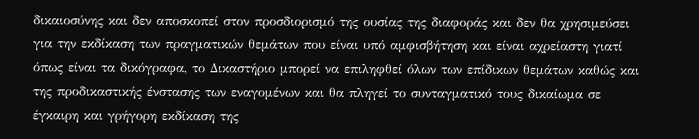δικαιοσύνης και δεν αποσκοπεί στον προσδιορισμό της ουσίας της διαφοράς και δεν θα χρησιμεύσει για την εκδίκαση των πραγματικών θεμάτων που είναι υπό αμφισβήτηση και είναι αχρείαστη γιατί όπως είναι τα δικόγραφα, το Δικαστήριο μπορεί να επιληφθεί όλων των επίδικων θεμάτων καθώς και της προδικαστικής ένστασης των εναγομένων και θα πληγεί το συνταγματικό τους δικαίωμα σε έγκαιρη και γρήγορη εκδίκαση της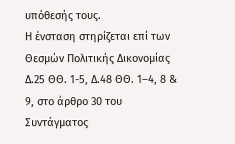υπόθεσής τους.
Η ένσταση στηρίζεται επί των Θεσμών Πολιτικής Δικονομίας Δ.25 ΘΘ. 1-5, Δ.48 ΘΘ. 1–4, 8 & 9, στο άρθρο 30 του Συντάγματος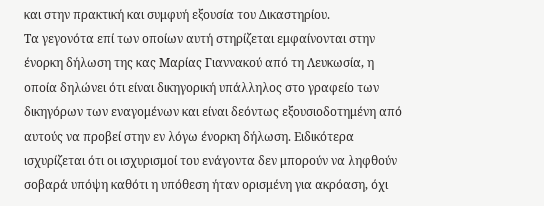και στην πρακτική και συμφυή εξουσία του Δικαστηρίου.
Τα γεγονότα επί των οποίων αυτή στηρίζεται εμφαίνονται στην ένορκη δήλωση της κας Μαρίας Γιαννακού από τη Λευκωσία, η οποία δηλώνει ότι είναι δικηγορική υπάλληλος στο γραφείο των δικηγόρων των εναγομένων και είναι δεόντως εξουσιοδοτημένη από αυτούς να προβεί στην εν λόγω ένορκη δήλωση. Ειδικότερα ισχυρίζεται ότι οι ισχυρισμοί του ενάγοντα δεν μπορούν να ληφθούν σοβαρά υπόψη καθότι η υπόθεση ήταν ορισμένη για ακρόαση, όχι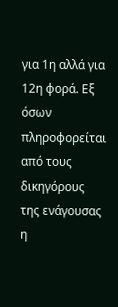για 1η αλλά για 12η φορά. Εξ όσων πληροφορείται από τους δικηγόρους της ενάγουσας η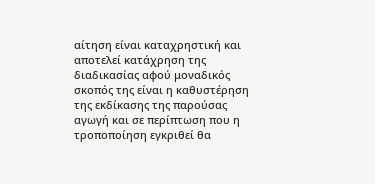αίτηση είναι καταχρηστική και αποτελεί κατάχρηση της διαδικασίας αφού μοναδικός σκοπός της είναι η καθυστέρηση της εκδίκασης της παρούσας αγωγή και σε περίπτωση που η τροποποίηση εγκριθεί θα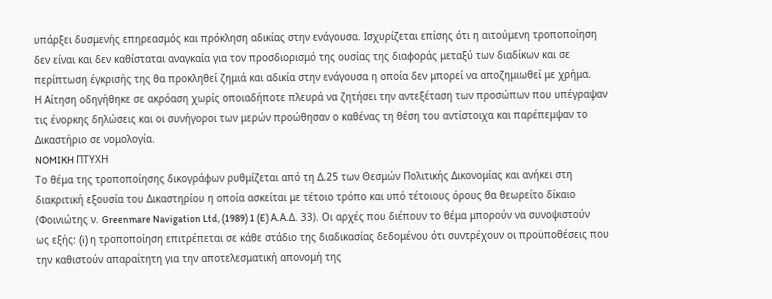υπάρξει δυσμενής επηρεασμός και πρόκληση αδικίας στην ενάγουσα. Ισχυρίζεται επίσης ότι η αιτούμενη τροποποίηση δεν είναι και δεν καθίσταται αναγκαία για τον προσδιορισμό της ουσίας της διαφοράς μεταξύ των διαδίκων και σε περίπτωση έγκρισής της θα προκληθεί ζημιά και αδικία στην ενάγουσα η οποία δεν μπορεί να αποζημιωθεί με χρήμα.
Η Αίτηση οδηγήθηκε σε ακρόαση χωρίς οποιαδήποτε πλευρά να ζητήσει την αντεξέταση των προσώπων που υπέγραψαν τις ένορκης δηλώσεις και οι συνήγοροι των μερών προώθησαν ο καθένας τη θέση του αντίστοιχα και παρέπεμψαν το Δικαστήριο σε νομολογία.
NOMIKH ΠΤΥΧΗ
Το θέμα της τροποποίησης δικογράφων ρυθμίζεται από τη Δ.25 των Θεσμών Πολιτικής Δικονομίας και ανήκει στη διακριτική εξουσία του Δικαστηρίου η οποία ασκείται με τέτοιο τρόπο και υπό τέτοιους όρους θα θεωρείτο δίκαιο (Φοινιώτης ν. Greenmare Navigation Ltd, (1989) 1 (E) Α.Α.Δ. 33). Οι αρχές που διέπουν το θέμα μπορούν να συνοψιστούν ως εξής: (i) η τροποποίηση επιτρέπεται σε κάθε στάδιο της διαδικασίας δεδομένου ότι συντρέχουν οι προϋποθέσεις που την καθιστούν απαραίτητη για την αποτελεσματική απονομή της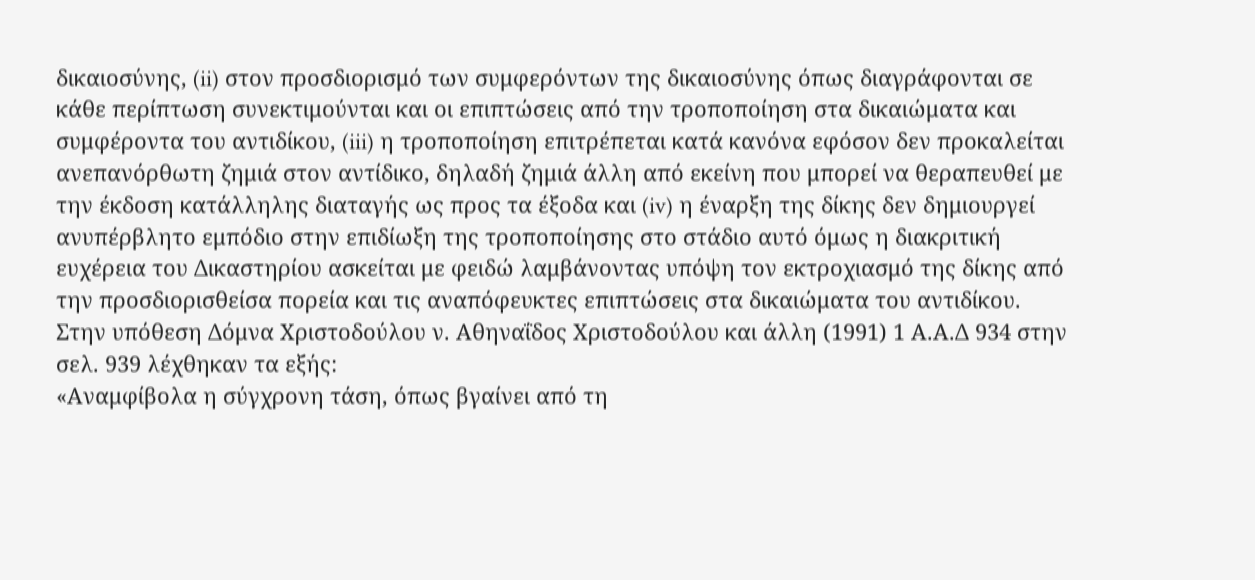δικαιοσύνης, (ii) στον προσδιορισμό των συμφερόντων της δικαιοσύνης όπως διαγράφονται σε κάθε περίπτωση συνεκτιμούνται και οι επιπτώσεις από την τροποποίηση στα δικαιώματα και συμφέροντα του αντιδίκου, (iii) η τροποποίηση επιτρέπεται κατά κανόνα εφόσον δεν προκαλείται ανεπανόρθωτη ζημιά στον αντίδικο, δηλαδή ζημιά άλλη από εκείνη που μπορεί να θεραπευθεί με την έκδοση κατάλληλης διαταγής ως προς τα έξοδα και (iv) η έναρξη της δίκης δεν δημιουργεί ανυπέρβλητο εμπόδιο στην επιδίωξη της τροποποίησης στο στάδιο αυτό όμως η διακριτική ευχέρεια του Δικαστηρίου ασκείται με φειδώ λαμβάνοντας υπόψη τον εκτροχιασμό της δίκης από την προσδιορισθείσα πορεία και τις αναπόφευκτες επιπτώσεις στα δικαιώματα του αντιδίκου.
Στην υπόθεση Δόμνα Χριστοδούλου ν. Αθηναΐδος Χριστοδούλου και άλλη (1991) 1 Α.Α.Δ 934 στην σελ. 939 λέχθηκαν τα εξής:
«Αναμφίβολα η σύγχρονη τάση, όπως βγαίνει από τη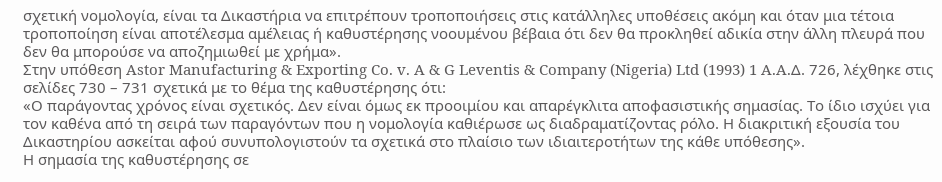σχετική νομολογία, είναι τα Δικαστήρια να επιτρέπουν τροποποιήσεις στις κατάλληλες υποθέσεις ακόμη και όταν μια τέτοια τροποποίηση είναι αποτέλεσμα αμέλειας ή καθυστέρησης νοουμένου βέβαια ότι δεν θα προκληθεί αδικία στην άλλη πλευρά που δεν θα μπορούσε να αποζημιωθεί με χρήμα».
Στην υπόθεση Astor Manufacturing & Exporting Co. v. A & G Leventis & Company (Nigeria) Ltd (1993) 1 A.A.Δ. 726, λέχθηκε στις σελίδες 730 – 731 σχετικά με το θέμα της καθυστέρησης ότι:
«Ο παράγοντας χρόνος είναι σχετικός. Δεν είναι όμως εκ προοιμίου και απαρέγκλιτα αποφασιστικής σημασίας. Το ίδιο ισχύει για τον καθένα από τη σειρά των παραγόντων που η νομολογία καθιέρωσε ως διαδραματίζοντας ρόλο. Η διακριτική εξουσία του Δικαστηρίου ασκείται αφού συνυπολογιστούν τα σχετικά στο πλαίσιο των ιδιαιτεροτήτων της κάθε υπόθεσης».
Η σημασία της καθυστέρησης σε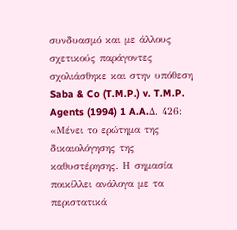συνδυασμό και με άλλους σχετικούς παράγοντες σχολιάσθηκε και στην υπόθεση Saba & Co (T.M.P.) v. T.M.P. Agents (1994) 1 A.A.Δ. 426:
«Μένει το ερώτημα της δικαιολόγησης της καθυστέρησης. Η σημασία ποικίλλει ανάλογα με τα περιστατικά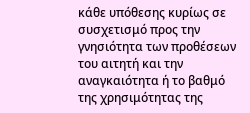κάθε υπόθεσης κυρίως σε συσχετισμό προς την γνησιότητα των προθέσεων του αιτητή και την αναγκαιότητα ή το βαθμό της χρησιμότητας της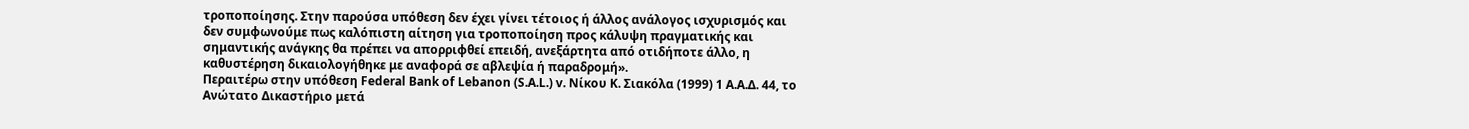τροποποίησης. Στην παρούσα υπόθεση δεν έχει γίνει τέτοιος ή άλλος ανάλογος ισχυρισμός και δεν συμφωνούμε πως καλόπιστη αίτηση για τροποποίηση προς κάλυψη πραγματικής και σημαντικής ανάγκης θα πρέπει να απορριφθεί επειδή, ανεξάρτητα από οτιδήποτε άλλο, η καθυστέρηση δικαιολογήθηκε με αναφορά σε αβλεψία ή παραδρομή».
Περαιτέρω στην υπόθεση Federal Bank of Lebanon (S.A.L.) v. Νίκου Κ. Σιακόλα (1999) 1 Α.Α.Δ. 44, το Ανώτατο Δικαστήριο μετά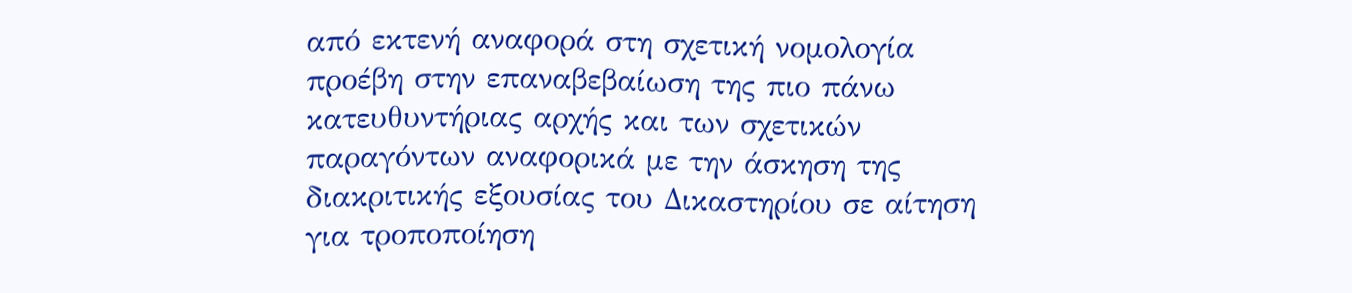από εκτενή αναφορά στη σχετική νομολογία προέβη στην επαναβεβαίωση της πιο πάνω κατευθυντήριας αρχής και των σχετικών παραγόντων αναφορικά με την άσκηση της διακριτικής εξουσίας του Δικαστηρίου σε αίτηση για τροποποίηση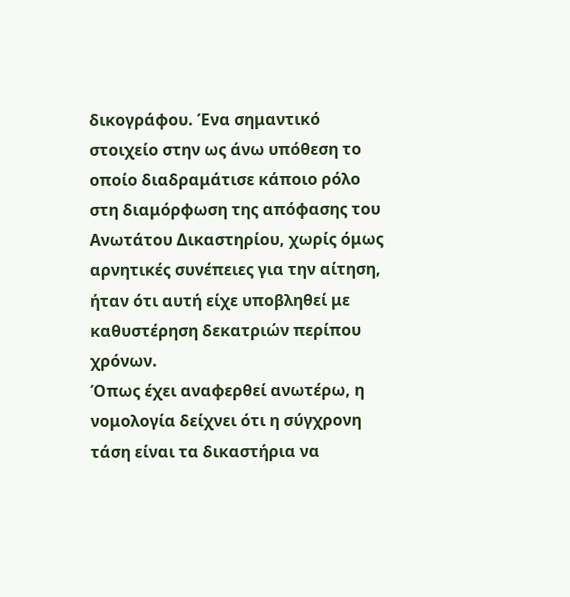δικογράφου. Ένα σημαντικό στοιχείο στην ως άνω υπόθεση το οποίο διαδραμάτισε κάποιο ρόλο στη διαμόρφωση της απόφασης του Ανωτάτου Δικαστηρίου, χωρίς όμως αρνητικές συνέπειες για την αίτηση, ήταν ότι αυτή είχε υποβληθεί με καθυστέρηση δεκατριών περίπου χρόνων.
Όπως έχει αναφερθεί ανωτέρω, η νομολογία δείχνει ότι η σύγχρονη τάση είναι τα δικαστήρια να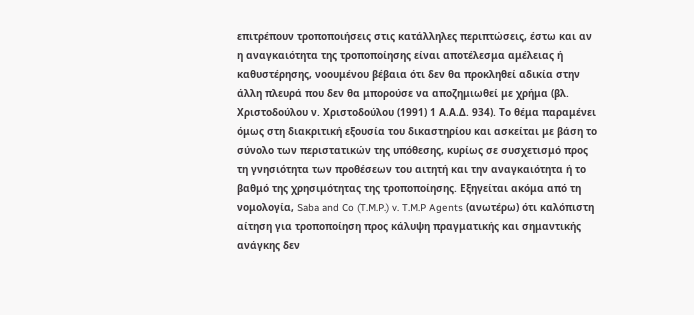επιτρέπουν τροποποιήσεις στις κατάλληλες περιπτώσεις, έστω και αν η αναγκαιότητα της τροποποίησης είναι αποτέλεσμα αμέλειας ή καθυστέρησης, νοουμένου βέβαια ότι δεν θα προκληθεί αδικία στην άλλη πλευρά που δεν θα μπορούσε να αποζημιωθεί με χρήμα (βλ. Χριστοδούλου ν. Χριστοδούλου (1991) 1 Α.Α.Δ. 934). Το θέμα παραμένει όμως στη διακριτική εξουσία του δικαστηρίου και ασκείται με βάση το σύνολο των περιστατικών της υπόθεσης, κυρίως σε συσχετισμό προς τη γνησιότητα των προθέσεων του αιτητή και την αναγκαιότητα ή το βαθμό της χρησιμότητας της τροποποίησης. Εξηγείται ακόμα από τη νομολογία, Saba and Co (T.M.P.) v. T.M.P Agents (ανωτέρω) ότι καλόπιστη αίτηση για τροποποίηση προς κάλυψη πραγματικής και σημαντικής ανάγκης δεν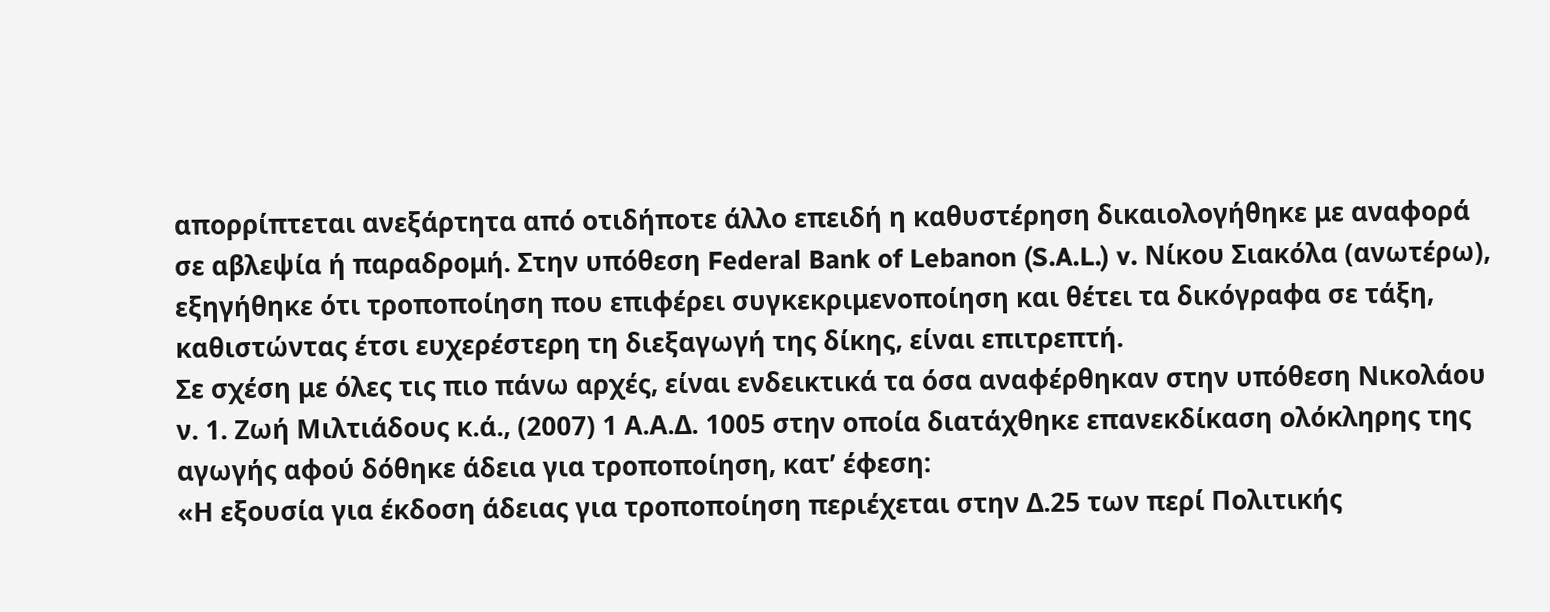απορρίπτεται ανεξάρτητα από οτιδήποτε άλλο επειδή η καθυστέρηση δικαιολογήθηκε με αναφορά σε αβλεψία ή παραδρομή. Στην υπόθεση Federal Bank of Lebanon (S.A.L.) v. Νίκου Σιακόλα (ανωτέρω), εξηγήθηκε ότι τροποποίηση που επιφέρει συγκεκριμενοποίηση και θέτει τα δικόγραφα σε τάξη, καθιστώντας έτσι ευχερέστερη τη διεξαγωγή της δίκης, είναι επιτρεπτή.
Σε σχέση με όλες τις πιο πάνω αρχές, είναι ενδεικτικά τα όσα αναφέρθηκαν στην υπόθεση Νικολάου ν. 1. Ζωή Μιλτιάδους κ.ά., (2007) 1 Α.Α.Δ. 1005 στην οποία διατάχθηκε επανεκδίκαση ολόκληρης της αγωγής αφού δόθηκε άδεια για τροποποίηση, κατ’ έφεση:
«Η εξουσία για έκδοση άδειας για τροποποίηση περιέχεται στην Δ.25 των περί Πολιτικής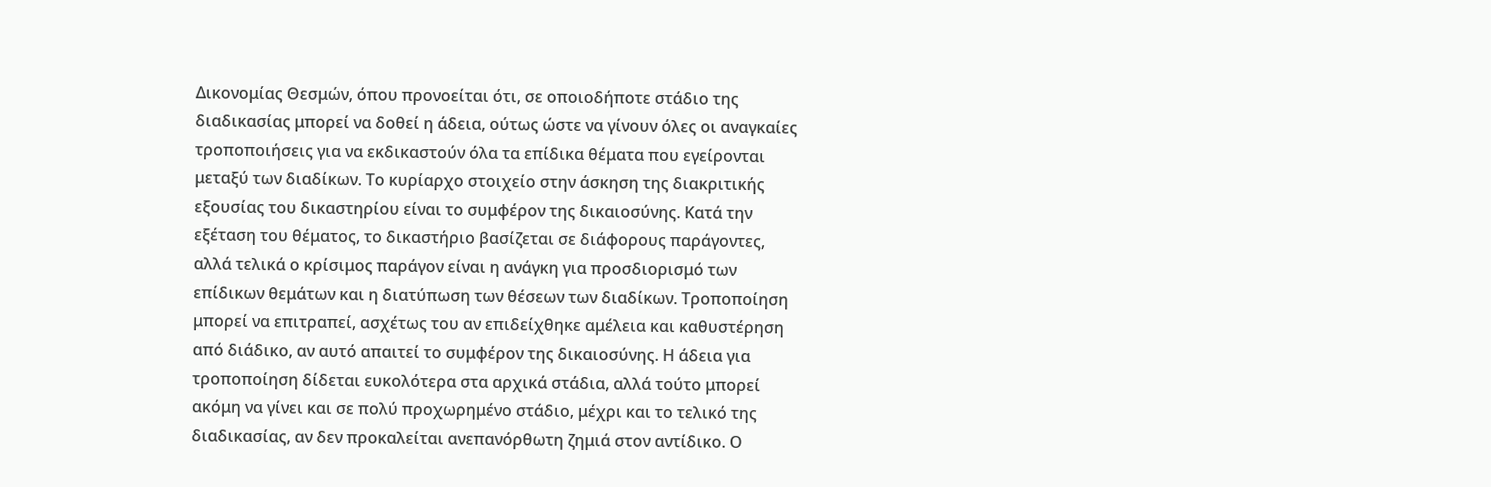Δικονομίας Θεσμών, όπου προνοείται ότι, σε οποιοδήποτε στάδιο της διαδικασίας μπορεί να δοθεί η άδεια, ούτως ώστε να γίνουν όλες οι αναγκαίες τροποποιήσεις για να εκδικαστούν όλα τα επίδικα θέματα που εγείρονται μεταξύ των διαδίκων. Το κυρίαρχο στοιχείο στην άσκηση της διακριτικής εξουσίας του δικαστηρίου είναι το συμφέρον της δικαιοσύνης. Κατά την εξέταση του θέματος, το δικαστήριο βασίζεται σε διάφορους παράγοντες, αλλά τελικά ο κρίσιμος παράγον είναι η ανάγκη για προσδιορισμό των επίδικων θεμάτων και η διατύπωση των θέσεων των διαδίκων. Τροποποίηση μπορεί να επιτραπεί, ασχέτως του αν επιδείχθηκε αμέλεια και καθυστέρηση από διάδικο, αν αυτό απαιτεί το συμφέρον της δικαιοσύνης. Η άδεια για τροποποίηση δίδεται ευκολότερα στα αρχικά στάδια, αλλά τούτο μπορεί ακόμη να γίνει και σε πολύ προχωρημένο στάδιο, μέχρι και το τελικό της διαδικασίας, αν δεν προκαλείται ανεπανόρθωτη ζημιά στον αντίδικο. Ο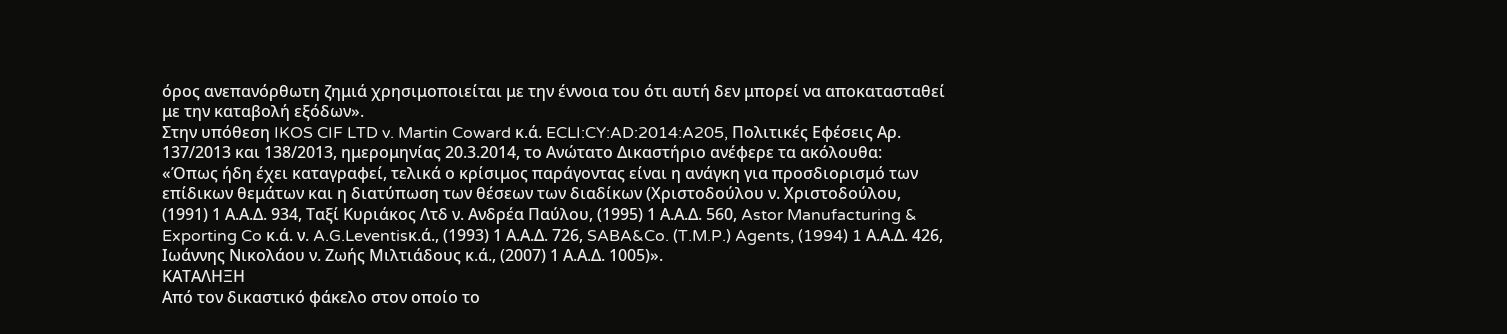όρος ανεπανόρθωτη ζημιά χρησιμοποιείται με την έννοια του ότι αυτή δεν μπορεί να αποκατασταθεί με την καταβολή εξόδων».
Στην υπόθεση IKOS CIF LTD v. Martin Coward κ.ά. ECLI:CY:AD:2014:A205, Πολιτικές Εφέσεις Αρ. 137/2013 και 138/2013, ημερομηνίας 20.3.2014, το Ανώτατο Δικαστήριο ανέφερε τα ακόλουθα:
«Όπως ήδη έχει καταγραφεί, τελικά ο κρίσιμος παράγοντας είναι η ανάγκη για προσδιορισμό των επίδικων θεμάτων και η διατύπωση των θέσεων των διαδίκων (Χριστοδούλου ν. Χριστοδούλου, (1991) 1 Α.Α.Δ. 934, Ταξί Κυριάκος Λτδ ν. Ανδρέα Παύλου, (1995) 1 Α.Α.Δ. 560, Astor Manufacturing & Exporting Co κ.ά. ν. A.G.Leventisκ.ά., (1993) 1 Α.Α.Δ. 726, SABA&Co. (T.M.P.) Agents, (1994) 1 Α.Α.Δ. 426, Ιωάννης Νικολάου ν. Ζωής Μιλτιάδους κ.ά., (2007) 1 Α.Α.Δ. 1005)».
ΚΑΤΑΛΗΞΗ
Από τον δικαστικό φάκελο στον οποίο το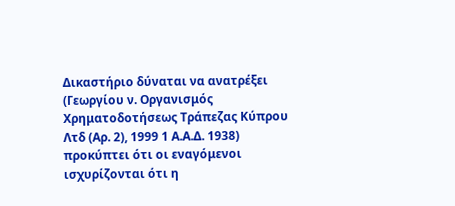Δικαστήριο δύναται να ανατρέξει (Γεωργίου ν. Οργανισμός Χρηματοδοτήσεως Τράπεζας Κύπρου Λτδ (Αρ. 2), 1999 1 Α.Α.Δ. 1938) προκύπτει ότι οι εναγόμενοι ισχυρίζονται ότι η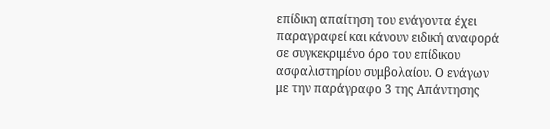επίδικη απαίτηση του ενάγοντα έχει παραγραφεί και κάνουν ειδική αναφορά σε συγκεκριμένο όρο του επίδικου ασφαλιστηρίου συμβολαίου. Ο ενάγων με την παράγραφο 3 της Απάντησης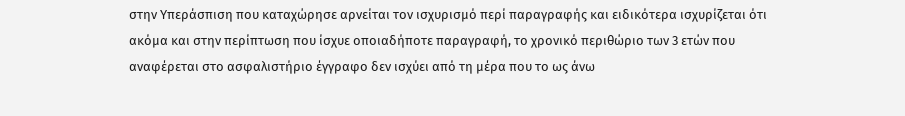στην Υπεράσπιση που καταχώρησε αρνείται τον ισχυρισμό περί παραγραφής και ειδικότερα ισχυρίζεται ότι ακόμα και στην περίπτωση που ίσχυε οποιαδήποτε παραγραφή, το χρονικό περιθώριο των 3 ετών που αναφέρεται στο ασφαλιστήριο έγγραφο δεν ισχύει από τη μέρα που το ως άνω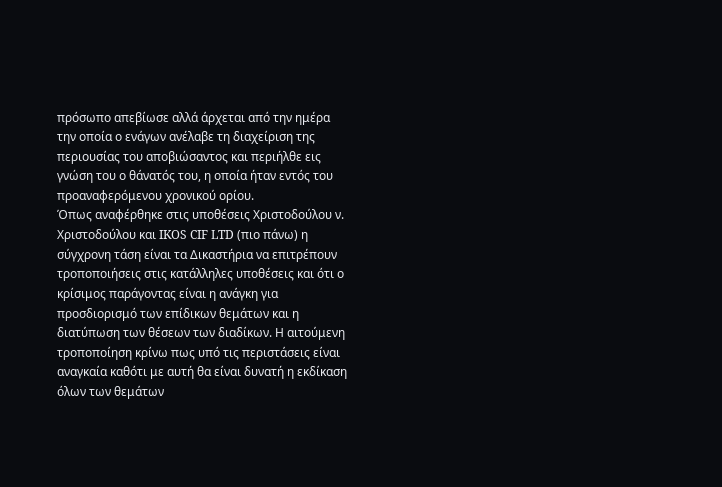πρόσωπο απεβίωσε αλλά άρχεται από την ημέρα την οποία ο ενάγων ανέλαβε τη διαχείριση της περιουσίας του αποβιώσαντος και περιήλθε εις γνώση του ο θάνατός του, η οποία ήταν εντός του προαναφερόμενου χρονικού ορίου.
Όπως αναφέρθηκε στις υποθέσεις Χριστοδούλου ν. Χριστοδούλου και IKOS CIF LTD (πιο πάνω) η σύγχρονη τάση είναι τα Δικαστήρια να επιτρέπουν τροποποιήσεις στις κατάλληλες υποθέσεις και ότι ο κρίσιμος παράγοντας είναι η ανάγκη για προσδιορισμό των επίδικων θεμάτων και η διατύπωση των θέσεων των διαδίκων. Η αιτούμενη τροποποίηση κρίνω πως υπό τις περιστάσεις είναι αναγκαία καθότι με αυτή θα είναι δυνατή η εκδίκαση όλων των θεμάτων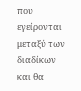που εγείρονται μεταξύ των διαδίκων και θα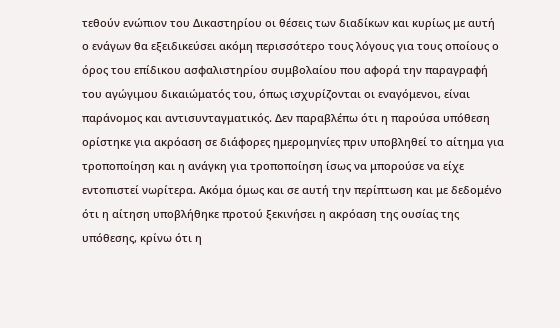τεθούν ενώπιον του Δικαστηρίου οι θέσεις των διαδίκων και κυρίως με αυτή ο ενάγων θα εξειδικεύσει ακόμη περισσότερο τους λόγους για τους οποίους ο όρος του επίδικου ασφαλιστηρίου συμβολαίου που αφορά την παραγραφή του αγώγιμου δικαιώματός του, όπως ισχυρίζονται οι εναγόμενοι, είναι παράνομος και αντισυνταγματικός. Δεν παραβλέπω ότι η παρούσα υπόθεση ορίστηκε για ακρόαση σε διάφορες ημερομηνίες πριν υποβληθεί το αίτημα για τροποποίηση και η ανάγκη για τροποποίηση ίσως να μπορούσε να είχε εντοπιστεί νωρίτερα. Ακόμα όμως και σε αυτή την περίπτωση και με δεδομένο ότι η αίτηση υποβλήθηκε προτού ξεκινήσει η ακρόαση της ουσίας της υπόθεσης, κρίνω ότι η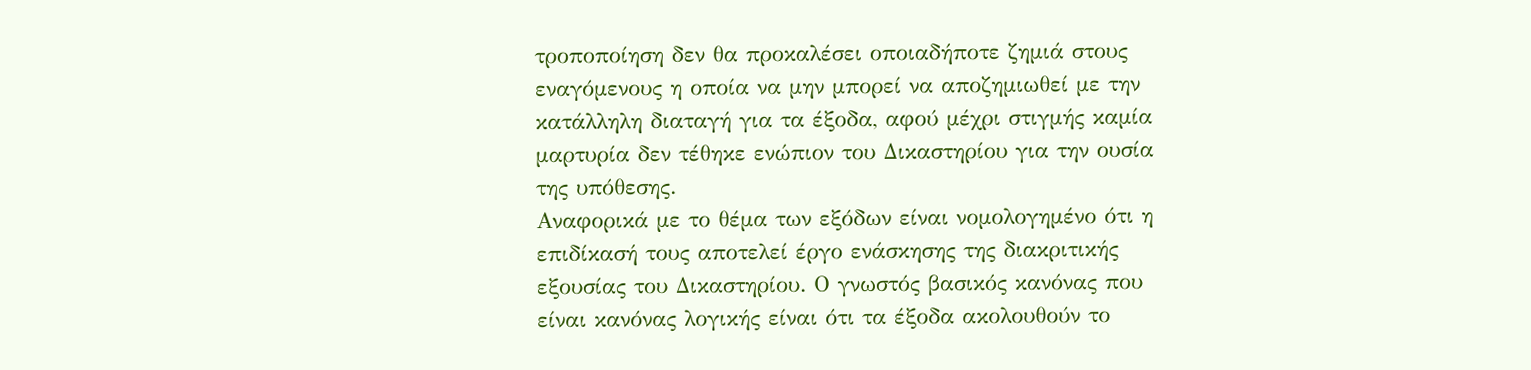τροποποίηση δεν θα προκαλέσει οποιαδήποτε ζημιά στους εναγόμενους η οποία να μην μπορεί να αποζημιωθεί με την κατάλληλη διαταγή για τα έξοδα, αφού μέχρι στιγμής καμία μαρτυρία δεν τέθηκε ενώπιον του Δικαστηρίου για την ουσία της υπόθεσης.
Αναφορικά με το θέμα των εξόδων είναι νομολογημένο ότι η επιδίκασή τους αποτελεί έργο ενάσκησης της διακριτικής εξουσίας του Δικαστηρίου. Ο γνωστός βασικός κανόνας που είναι κανόνας λογικής είναι ότι τα έξοδα ακολουθούν το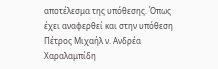αποτέλεσμα της υπόθεσης. Όπως έχει αναφερθεί και στην υπόθεση Πέτρος Μιχαήλ ν. Ανδρέα Χαραλαμπίδη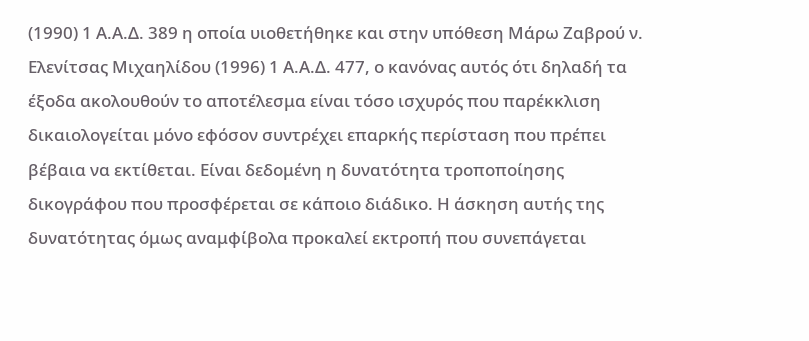(1990) 1 Α.Α.Δ. 389 η οποία υιοθετήθηκε και στην υπόθεση Μάρω Ζαβρού ν. Ελενίτσας Μιχαηλίδου (1996) 1 Α.Α.Δ. 477, ο κανόνας αυτός ότι δηλαδή τα έξοδα ακολουθούν το αποτέλεσμα είναι τόσο ισχυρός που παρέκκλιση δικαιολογείται μόνο εφόσον συντρέχει επαρκής περίσταση που πρέπει βέβαια να εκτίθεται. Είναι δεδομένη η δυνατότητα τροποποίησης δικογράφου που προσφέρεται σε κάποιο διάδικο. Η άσκηση αυτής της δυνατότητας όμως αναμφίβολα προκαλεί εκτροπή που συνεπάγεται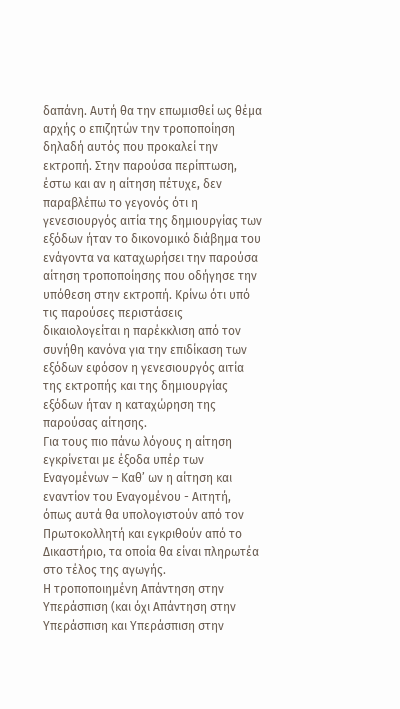δαπάνη. Αυτή θα την επωμισθεί ως θέμα αρχής ο επιζητών την τροποποίηση δηλαδή αυτός που προκαλεί την εκτροπή. Στην παρούσα περίπτωση, έστω και αν η αίτηση πέτυχε, δεν παραβλέπω το γεγονός ότι η γενεσιουργός αιτία της δημιουργίας των εξόδων ήταν το δικονομικό διάβημα του ενάγοντα να καταχωρήσει την παρούσα αίτηση τροποποίησης που οδήγησε την υπόθεση στην εκτροπή. Κρίνω ότι υπό τις παρούσες περιστάσεις δικαιολογείται η παρέκκλιση από τον συνήθη κανόνα για την επιδίκαση των εξόδων εφόσον η γενεσιουργός αιτία της εκτροπής και της δημιουργίας εξόδων ήταν η καταχώρηση της παρούσας αίτησης.
Για τους πιο πάνω λόγους η αίτηση εγκρίνεται με έξοδα υπέρ των Εναγομένων – Καθ’ ων η αίτηση και εναντίον του Εναγομένου - Αιτητή, όπως αυτά θα υπολογιστούν από τον Πρωτοκολλητή και εγκριθούν από το Δικαστήριο, τα οποία θα είναι πληρωτέα στο τέλος της αγωγής.
Η τροποποιημένη Απάντηση στην Υπεράσπιση (και όχι Απάντηση στην Υπεράσπιση και Υπεράσπιση στην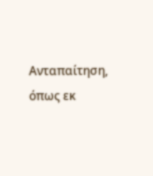Ανταπαίτηση, όπως εκ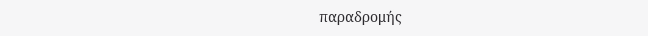παραδρομής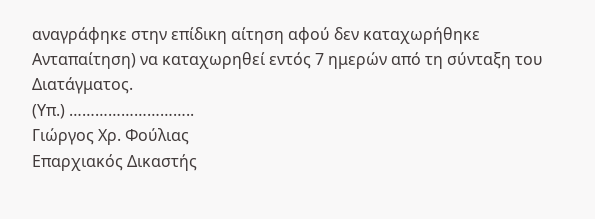αναγράφηκε στην επίδικη αίτηση αφού δεν καταχωρήθηκε Ανταπαίτηση) να καταχωρηθεί εντός 7 ημερών από τη σύνταξη του Διατάγματος.
(Υπ.) ………………………..
Γιώργος Χρ. Φούλιας
Επαρχιακός Δικαστής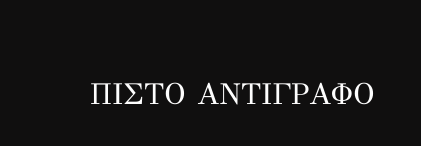ΠΙΣΤΟ ΑΝΤΙΓΡΑΦΟ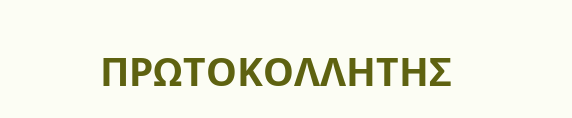ΠΡΩΤΟΚΟΛΛΗΤΗΣ